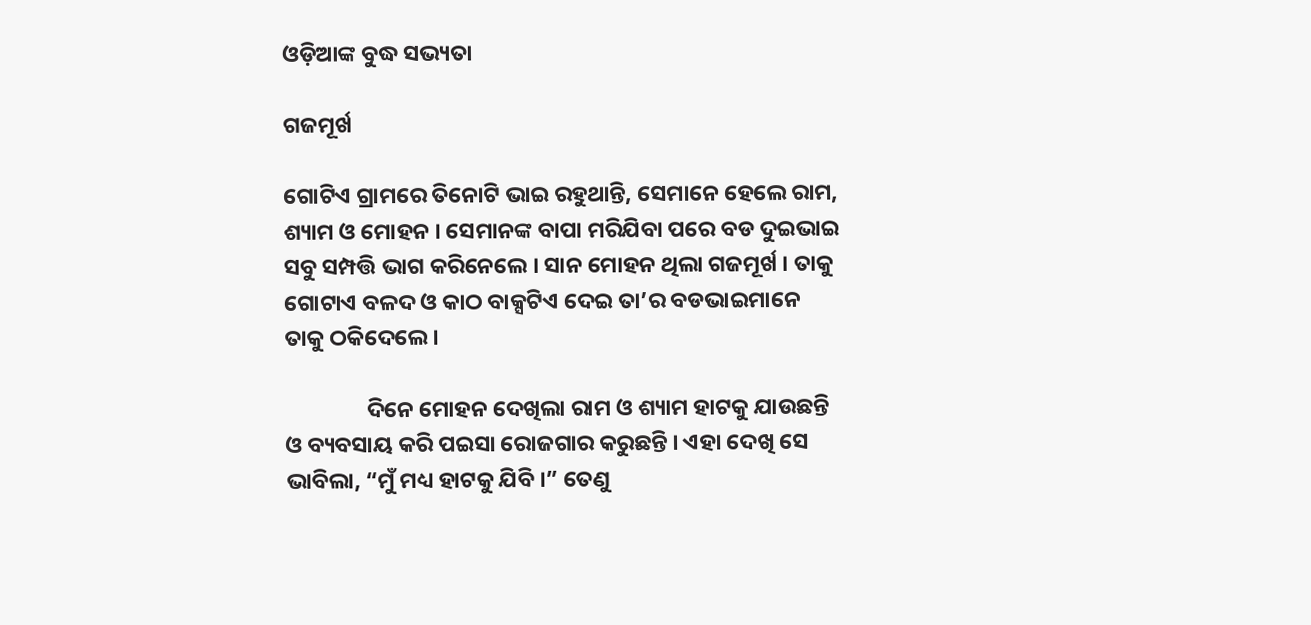ଓଡ଼ିଆଙ୍କ ବୁଦ୍ଧ ସଭ୍ୟତା

ଗଜମୂର୍ଖ

ଗୋଟିଏ ଗ୍ରାମରେ ତିନୋଟି ଭାଇ ରହୁଥାନ୍ତି, ସେମାନେ ହେଲେ ରାମ, ଶ୍ୟାମ ଓ ମୋହନ । ସେମାନଙ୍କ ବାପା ମରିଯିବା ପରେ ବଡ ଦୁଇଭାଇ ସବୁ ସମ୍ପତ୍ତି ଭାଗ କରିନେଲେ । ସାନ ମୋହନ ଥିଲା ଗଜମୂର୍ଖ । ତାକୁ ଗୋଟାଏ ବଳଦ ଓ କାଠ ବାକ୍ସଟିଏ ଦେଇ ତା’ର ବଡଭାଇମାନେ ତାକୁ ଠକିଦେଲେ ।

                ଦିନେ ମୋହନ ଦେଖିଲା ରାମ ଓ ଶ୍ୟାମ ହାଟକୁ ଯାଉଛନ୍ତି ଓ ବ୍ୟବସାୟ କରି ପଇସା ରୋଜଗାର କରୁଛନ୍ତି । ଏହା ଦେଖି ସେ ଭାବିଲା, “ମୁଁ ମଧ୍ୟ ହାଟକୁ ଯିବି ।” ତେଣୁ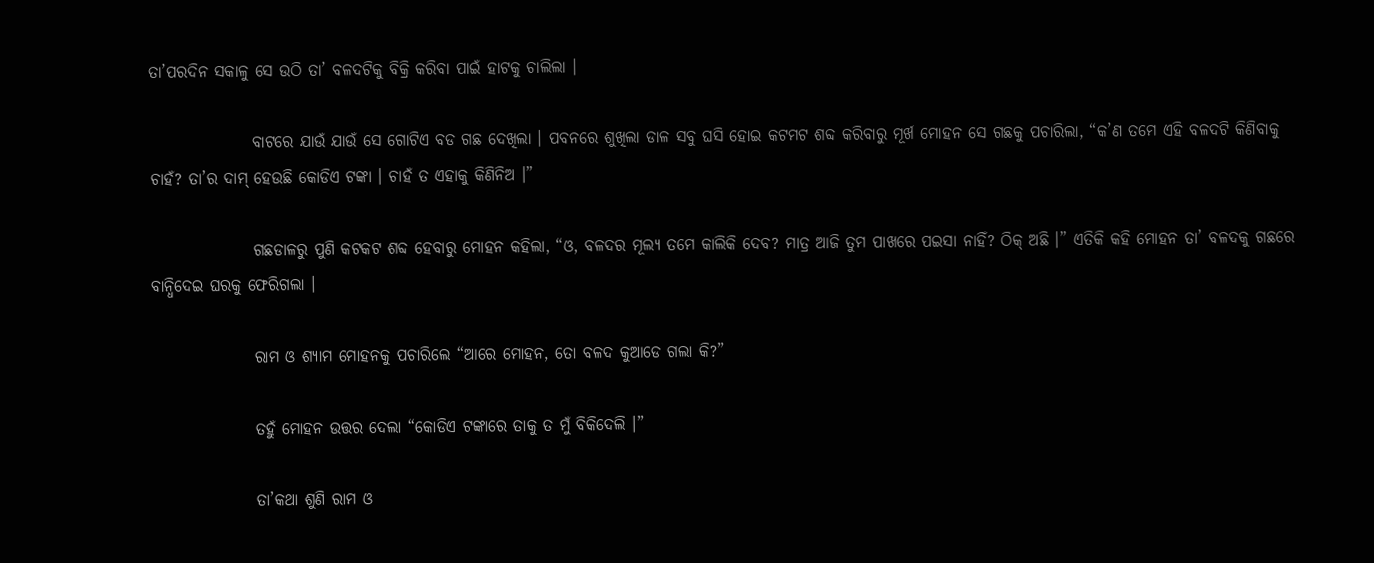ତା’ପରଦିନ ସକାଳୁ ସେ ଉଠି ତା’ ବଳଦଟିକୁ ବିକ୍ରି କରିବା ପାଇଁ ହାଟକୁ ଚାଲିଲା ।

                ବାଟରେ ଯାଉଁ ଯାଉଁ ସେ ଗୋଟିଏ ବଡ ଗଛ ଦେଖିଲା । ପବନରେ ଶୁଖିଲା ଡାଳ ସବୁ ଘସି ହୋଇ କଟମଟ ଶବ୍ଦ କରିବାରୁ ମୂର୍ଖ ମୋହନ ସେ ଗଛକୁ ପଚାରିଲା, “କ’ଣ ତମେ ଏହି ବଳଦଟି କିଣିବାକୁ ଚାହଁ? ତା’ର ଦାମ୍ ହେଉଛି କୋଡିଏ ଟଙ୍କା । ଚାହଁ ତ ଏହାକୁ କିଣିନିଅ ।”

                ଗଛଡାଳରୁ ପୁଣି କଟକଟ ଶବ୍ଦ ହେବାରୁ ମୋହନ କହିଲା, “ଓ, ବଳଦର ମୂଲ୍ୟ ତମେ କାଲିକି ଦେବ? ମାତ୍ର ଆଜି ତୁମ ପାଖରେ ପଇସା ନାହିଁ? ଠିକ୍ ଅଛି ।” ଏତିକି କହି ମୋହନ ତା’ ବଳଦକୁ ଗଛରେ ବାନ୍ଧିଦେଇ ଘରକୁ ଫେରିଗଲା ।

                ରାମ ଓ ଶ୍ୟାମ ମୋହନକୁ ପଚାରିଲେ “ଆରେ ମୋହନ, ତୋ ବଳଦ କୁଆଡେ ଗଲା କି?”

                ତହୁଁ ମୋହନ ଉତ୍ତର ଦେଲା “କୋଡିଏ ଟଙ୍କାରେ ତାକୁ ତ ମୁଁ ବିକିଦେଲି ।”

                ତା’କଥା ଶୁଣି ରାମ ଓ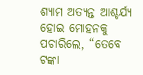ଶ୍ୟାମ ଅତ୍ୟନ୍ତ ଆଶ୍ଚର୍ଯ୍ୟ ହୋଇ ମୋହନକୁ ପଚାରିଲେ, “ତେବେ ଟଙ୍କା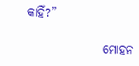କାହିଁ?”

                ମୋହନ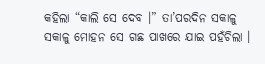କହିଲା “କାଲି ସେ ଦେବ ।” ତା’ପରଦିନ ସକାଳୁ ସକାଳୁ ମୋହନ ସେ ଗଛ ପାଖରେ ଯାଇ ପହଁଚିଲା ।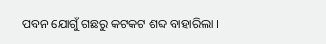ପବନ ଯୋଗୁଁ ଗଛରୁ କଟକଟ ଶବ୍ଦ ବାହାରିଲା ।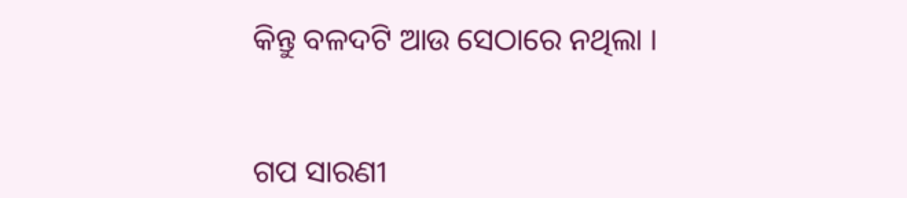କିନ୍ତୁ ବଳଦଟି ଆଉ ସେଠାରେ ନଥିଲା ।


ଗପ ସାରଣୀ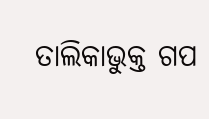ତାଲିକାଭୁକ୍ତ ଗପ